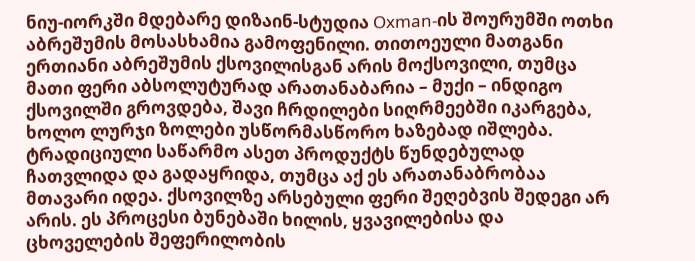ნიუ-იორკში მდებარე დიზაინ-სტუდია Oxman-ის შოურუმში ოთხი აბრეშუმის მოსასხამია გამოფენილი. თითოეული მათგანი ერთიანი აბრეშუმის ქსოვილისგან არის მოქსოვილი, თუმცა მათი ფერი აბსოლუტურად არათანაბარია – მუქი – ინდიგო ქსოვილში გროვდება, შავი ჩრდილები სიღრმეებში იკარგება, ხოლო ლურჯი ზოლები უსწორმასწორო ხაზებად იშლება. ტრადიციული საწარმო ასეთ პროდუქტს წუნდებულად ჩათვლიდა და გადაყრიდა, თუმცა აქ ეს არათანაბრობაა მთავარი იდეა. ქსოვილზე არსებული ფერი შეღებვის შედეგი არ არის. ეს პროცესი ბუნებაში ხილის, ყვავილებისა და ცხოველების შეფერილობის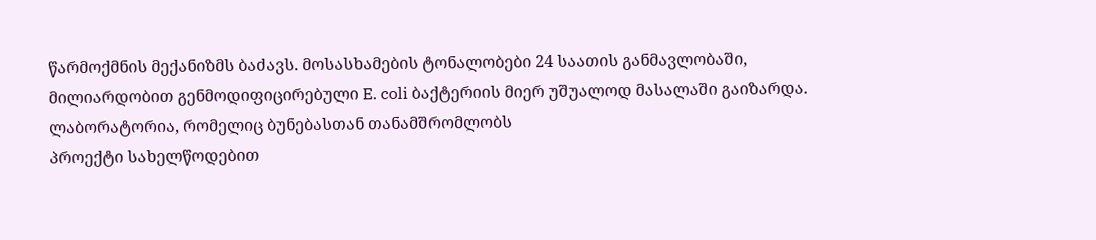წარმოქმნის მექანიზმს ბაძავს. მოსასხამების ტონალობები 24 საათის განმავლობაში, მილიარდობით გენმოდიფიცირებული E. coli ბაქტერიის მიერ უშუალოდ მასალაში გაიზარდა.
ლაბორატორია, რომელიც ბუნებასთან თანამშრომლობს
პროექტი სახელწოდებით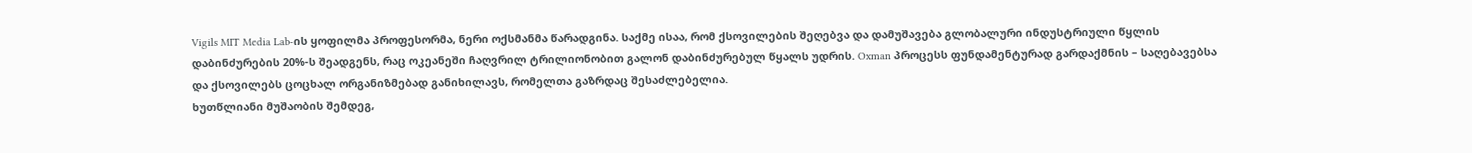Vigils MIT Media Lab-ის ყოფილმა პროფესორმა, ნერი ოქსმანმა წარადგინა. საქმე ისაა, რომ ქსოვილების შეღებვა და დამუშავება გლობალური ინდუსტრიული წყლის დაბინძურების 20%-ს შეადგენს, რაც ოკეანეში ჩაღვრილ ტრილიონობით გალონ დაბინძურებულ წყალს უდრის. Oxman პროცესს ფუნდამენტურად გარდაქმნის – საღებავებსა და ქსოვილებს ცოცხალ ორგანიზმებად განიხილავს, რომელთა გაზრდაც შესაძლებელია.
ხუთწლიანი მუშაობის შემდეგ,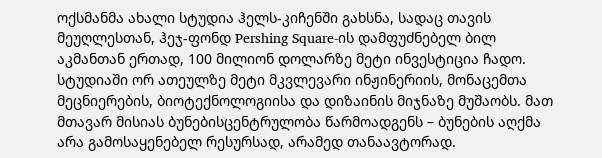ოქსმანმა ახალი სტუდია ჰელს-კიჩენში გახსნა, სადაც თავის მეუღლესთან, ჰეჯ-ფონდ Pershing Square-ის დამფუძნებელ ბილ აკმანთან ერთად, 100 მილიონ დოლარზე მეტი ინვესტიცია ჩადო. სტუდიაში ორ ათეულზე მეტი მკვლევარი ინჟინერიის, მონაცემთა მეცნიერების, ბიოტექნოლოგიისა და დიზაინის მიჯნაზე მუშაობს. მათ მთავარ მისიას ბუნებისცენტრულობა წარმოადგენს – ბუნების აღქმა არა გამოსაყენებელ რესურსად, არამედ თანაავტორად.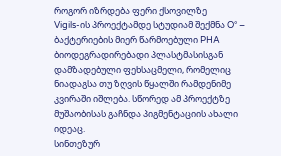როგორ იზრდება ფერი ქსოვილზე
Vigils-ის პროექტამდე სტუდიამ შექმნა O° – ბაქტერიების მიერ წარმოებული PHA ბიოდეგრადირებადი პლასტმასისგან დამზადებული ფეხსაცმელი, რომელიც ნიადაგსა თუ ზღვის წყალში რამდენიმე კვირაში იშლება. სწორედ ამ პროექტზე მუშაობისას გაჩნდა პიგმენტაციის ახალი იდეაც.
სინთეზურ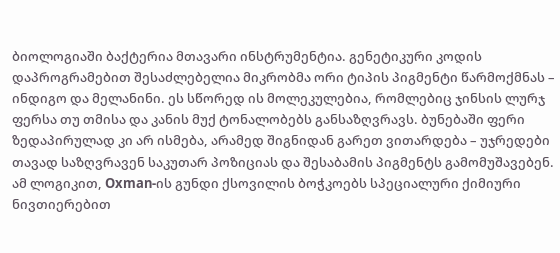ბიოლოგიაში ბაქტერია მთავარი ინსტრუმენტია. გენეტიკური კოდის დაპროგრამებით შესაძლებელია მიკრობმა ორი ტიპის პიგმენტი წარმოქმნას – ინდიგო და მელანინი. ეს სწორედ ის მოლეკულებია, რომლებიც ჯინსის ლურჯ ფერსა თუ თმისა და კანის მუქ ტონალობებს განსაზღვრავს. ბუნებაში ფერი ზედაპირულად კი არ ისმება, არამედ შიგნიდან გარეთ ვითარდება – უჯრედები თავად საზღვრავენ საკუთარ პოზიციას და შესაბამის პიგმენტს გამომუშავებენ. ამ ლოგიკით, Oxman-ის გუნდი ქსოვილის ბოჭკოებს სპეციალური ქიმიური ნივთიერებით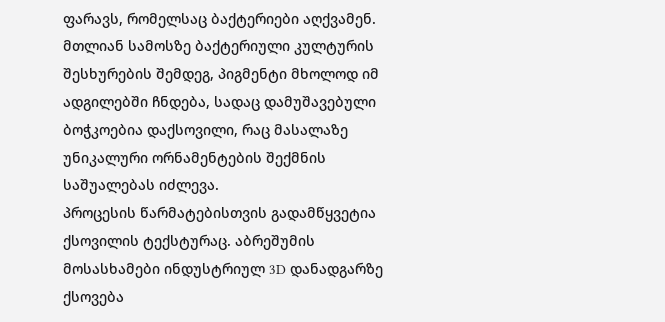ფარავს, რომელსაც ბაქტერიები აღქვამენ. მთლიან სამოსზე ბაქტერიული კულტურის შესხურების შემდეგ, პიგმენტი მხოლოდ იმ ადგილებში ჩნდება, სადაც დამუშავებული ბოჭკოებია დაქსოვილი, რაც მასალაზე უნიკალური ორნამენტების შექმნის საშუალებას იძლევა.
პროცესის წარმატებისთვის გადამწყვეტია ქსოვილის ტექსტურაც. აბრეშუმის მოსასხამები ინდუსტრიულ 3D დანადგარზე ქსოვება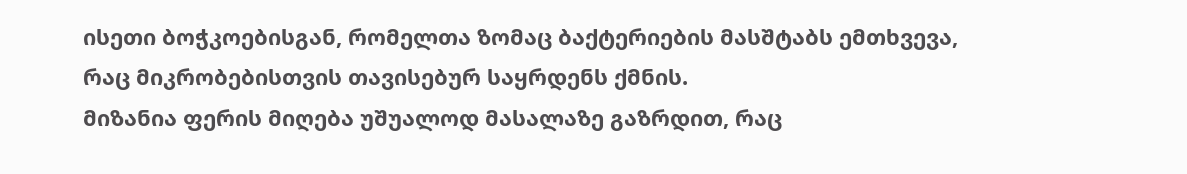ისეთი ბოჭკოებისგან, რომელთა ზომაც ბაქტერიების მასშტაბს ემთხვევა, რაც მიკრობებისთვის თავისებურ საყრდენს ქმნის.
მიზანია ფერის მიღება უშუალოდ მასალაზე გაზრდით, რაც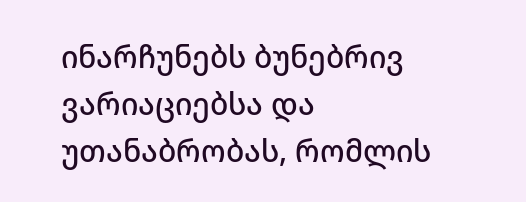ინარჩუნებს ბუნებრივ ვარიაციებსა და უთანაბრობას, რომლის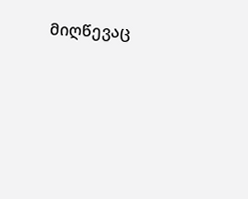მიღწევაც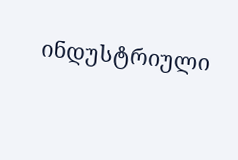ინდუსტრიული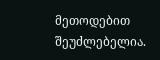მეთოდებით შეუძლებელია.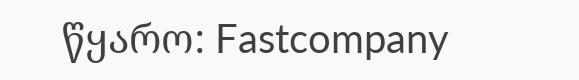წყარო: Fastcompany